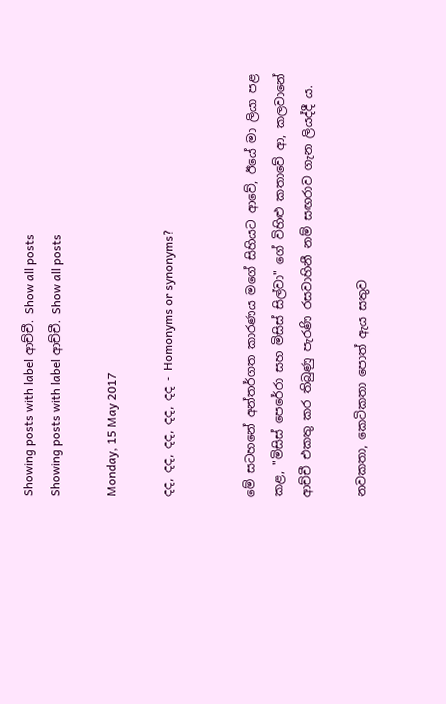Showing posts with label ආච්චී. Show all posts
Showing posts with label ආච්චී. Show all posts

Monday, 15 May 2017

දද, දද, දද, දද, දද - Homonyms or synonyms?


මේ සටහනේ අන්තර්ගත කාරණය මගේ සිහියට ආවේ, ඊයේ මා ලියා පළ කළ, "මිසිස් පෙරේරා සහ මිසිස් සිල්වා" ගේ විහිළු කතාවේ ආ, කලවානේ ආච්චී එකතු කර තිබුණු පැරණි රසවාහිනී නම් සඟරාව ගැන ලියද්දී ය.

නවකතා, කෙටිකතා පොත් ඇය සතුව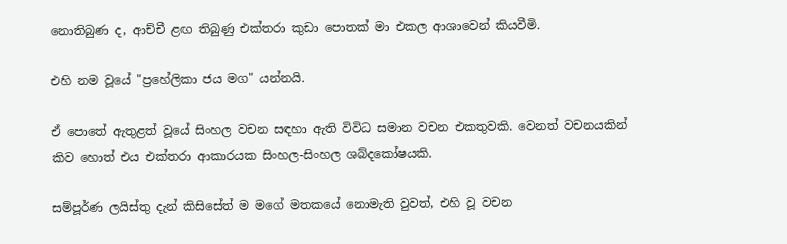නොතිබුණ ද, ආච්චී ළඟ තිබුණු එක්තරා කුඩා පොතක් මා එකල ආශාවෙන් කියවීමි.

එහි නම වූයේ "ප්‍රහේලිකා ජය මග" යන්නයි.

ඒ පොතේ ඇතුළත් වූයේ සිංහල වචන සඳහා ඇති විවිධ සමාන වචන එකතුවකි. වෙනත් වචනයකින් කිව හොත් එය එක්තරා ආකාරයක සිංහල-සිංහල ශබ්දකෝෂයකි.

සම්පූර්ණ ලයිස්තු දැන් කිසිසේත් ම මගේ මතකයේ නොමැති වුවත්, එහි වූ වචන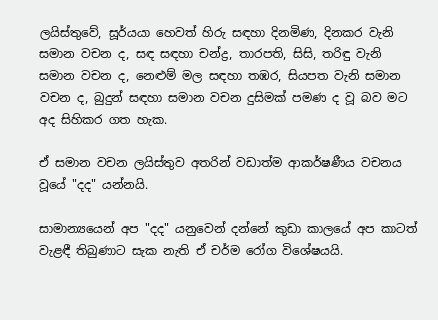ලයිස්තුවේ, සූර්යයා හෙවත් හිරු සඳහා දිනමිණ, දිනකර වැනි සමාන වචන ද, සඳ සඳහා චන්ද්‍ර, තාරපති, සිසි, තරිඳු වැනි සමාන වචන ද, නෙළුම් මල සඳහා තඹර, සියපත වැනි සමාන වචන ද, බුදුන් සඳහා සමාන වචන දුසිමක් පමණ ද වූ බව මට අද සිහිකර ගත හැක.

ඒ සමාන වචන ලයිස්තුව අතරින් වඩාත්ම ආකර්ෂණීය වචනය වූයේ "දද" යන්නයි.

සාමාන්‍යයෙන් අප "දද" යනුවෙන් දන්නේ කුඩා කාලයේ අප කාටත් වැළඳී තිබුණාට සැක නැති ඒ චර්ම රෝග විශේෂයයි.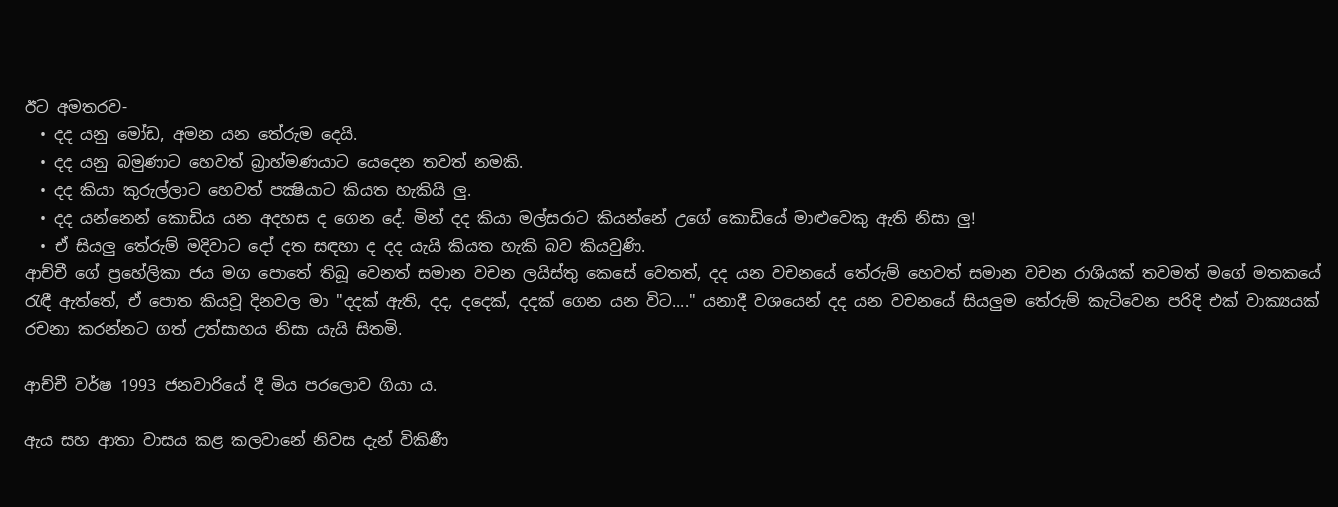ඊට අමතරව-
  • දද යනු මෝඩ, අමන යන තේරුම දෙයි.
  • දද යනු බමුණාට හෙවත් බ්‍රාහ්මණයාට යෙදෙන තවත් නමකි.
  • දද කියා කුරුල්ලාට හෙවත් පක්‍ෂියාට කියත හැකියි ලු.
  • දද යන්නෙන් කොඩිය යන අදහස ද ගෙන දේ. මින් දද කියා මල්සරාට කියන්නේ උගේ කොඩියේ මාළුවෙකු ඇති නිසා ලු!
  • ඒ සියලු තේරුම් මදිවාට දෝ දත සඳහා ද දද යැයි කියත හැකි බව කියවුණි.
ආච්චී ගේ ප්‍රහේලිකා ජය මග පොතේ තිබූ වෙනත් සමාන වචන ලයිස්තු කෙසේ වෙතත්, දද යන වචනයේ තේරුම් හෙවත් සමාන වචන රාශියක් තවමත් මගේ මතකයේ රැඳී ඇත්තේ, ඒ පොත කියවූ දිනවල මා "දදක් ඇති, දද, දදෙක්, දදක් ගෙන යන විට...." යනාදී වශයෙන් දද යන වචනයේ සියලුම තේරුම් කැටිවෙන පරිදි එක් වාක්‍යයක් රචනා කරන්නට ගත් උත්සාහය නිසා යැයි සිතමි.

ආච්චී වර්ෂ 1993 ජනවාරියේ දී මිය පරලොව ගියා ය.

ඇය සහ ආතා වාසය කළ කලවානේ නිවස දැන් විකිණී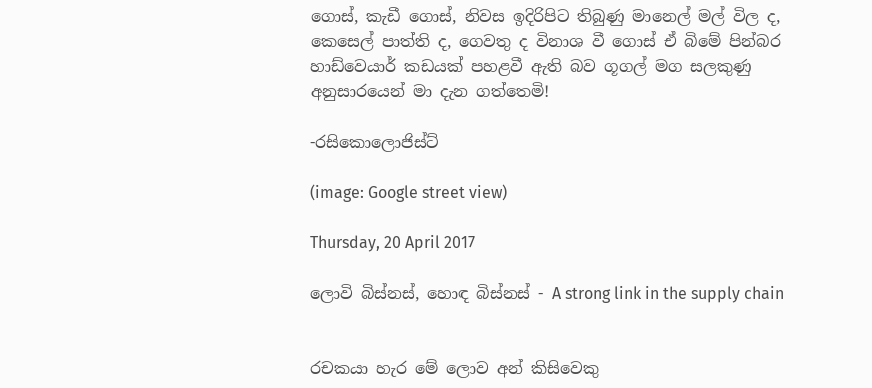ගොස්, කැඩී ගොස්, නිවස ඉදිරිපිට තිබුණු මානෙල් මල් විල ද, කෙසෙල් පාත්ති ද, ගෙවතු ද විනාශ වී ගොස් ඒ බිමේ පින්බර හාඩ්වෙයාර් කඩයක් පහළවී ඇති බව ගූගල් මග සලකුණු අනුසාරයෙන් මා දැන ගත්තෙමි!

-රසිකොලොජිස්ට්

(image: Google street view)

Thursday, 20 April 2017

ලොවි බිස්නස්, හොඳ බිස්නස් - A strong link in the supply chain


රචකයා හැර මේ ලොව අන් කිසිවෙකු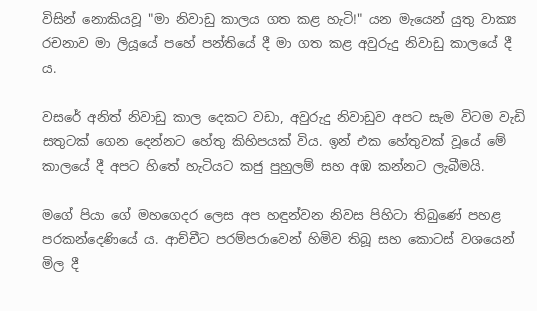විසින් නොකියවූ "මා නිවාඩු කාලය ගත කළ හැටි!" යන මැයෙන් යුතු වාක්‍ය රචනාව මා ලියූයේ පහේ පන්තියේ දී මා ගත කළ අවුරුදු නිවාඩු කාලයේ දී ය.

වසරේ අනිත් නිවාඩු කාල දෙකට වඩා, අවුරුදු නිවාඩුව අපට සැම විටම වැඩි සතුටක් ගෙන දෙන්නට හේතු කිහිපයක් විය. ඉන් එක හේතුවක් වූයේ මේ කාලයේ දී අපට හිතේ හැටියට කජු පුහුලම් සහ අඹ කන්නට ලැබීමයි.

මගේ පියා ගේ මහගෙදර ලෙස අප හඳුන්වන නිවස පිහිටා තිබුණේ පහළ පරකන්දෙණියේ ය. ආච්චීට පරම්පරාවෙන් හිමිව තිබූ සහ කොටස් වශයෙන් මිල දී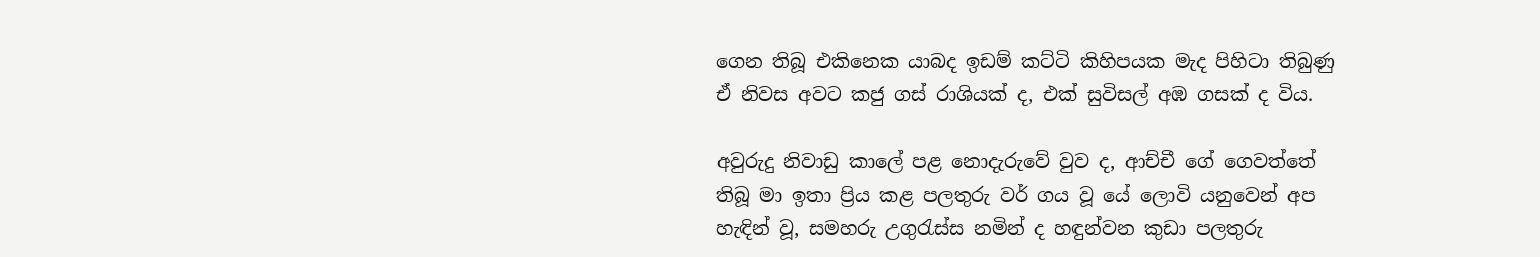ගෙන තිබූ එකිනෙක යාබද ඉඩම් කට්ටි කිහිපයක මැද පිහිටා තිබුණු ඒ නිවස අවට කජු ගස් රාශියක් ද, එක් සුවිසල් අඹ ගසක් ද විය.

අවුරුදු නිවාඩු කාලේ පළ නොදැරුවේ වුව ද, ආච්චී ගේ ගෙවත්තේ තිබූ මා ඉතා ප්‍රිය කළ පලතුරු වර් ගය වූ යේ ලොවි යනුවෙන් අප හැඳින් වූ, සමහරු උගුරැස්ස නමින් ද හඳුන්වන කුඩා පලතුරු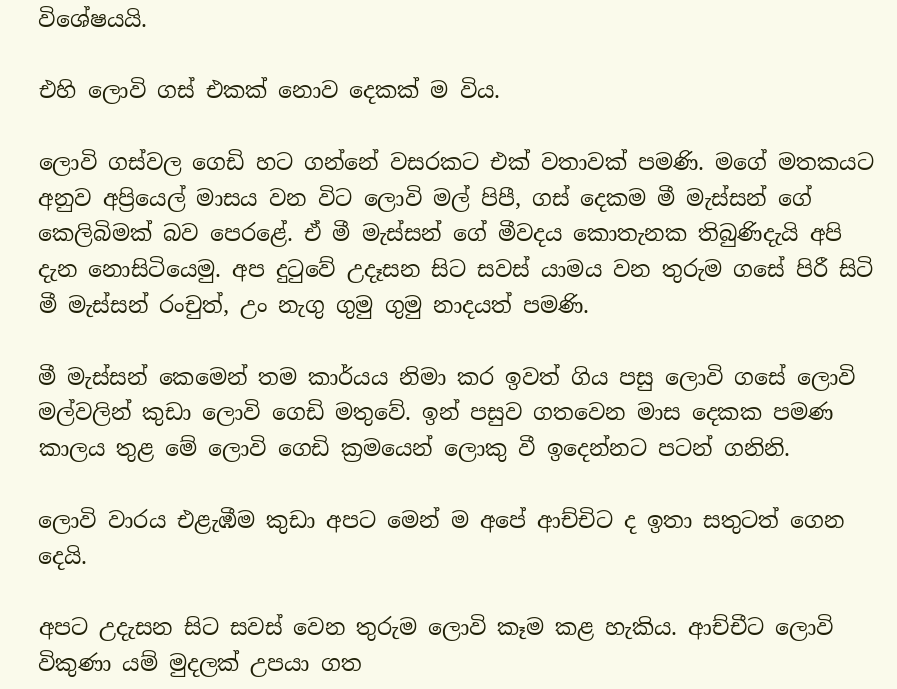විශේෂයයි.

එහි ලොවි ගස් එකක් නොව දෙකක් ම විය.

ලොවි ගස්වල ගෙඩි හට ගන්නේ වසරකට එක් වතාවක් පමණි. මගේ මතකයට අනුව අප්‍රියෙල් මාසය වන විට ලොවි මල් පිපී, ගස් දෙකම මී මැස්සන් ගේ කෙලිබිමක් බව පෙරළේ. ඒ මී මැස්සන් ගේ මීවදය කොතැනක තිබුණිදැයි අපි දැන නොසිටියෙමු. අප දුටුවේ උදෑසන සිට සවස් යාමය වන තුරුම ගසේ පිරී සිටි මී මැස්සන් රංචුත්, උං නැගු ගුමු ගුමු නාදයත් පමණි.

මී මැස්සන් කෙමෙන් තම කාර්යය නිමා කර ඉවත් ගිය පසු ලොවි ගසේ ලොවි මල්වලින් කුඩා ලොවි ගෙඩි මතුවේ. ඉන් පසුව ගතවෙන මාස දෙකක පමණ කාලය තුළ මේ ලොවි ගෙඩි ක්‍රමයෙන් ලොකු වී ඉදෙන්නට පටන් ගනිනි.

ලොවි වාරය එළැඹීම කුඩා අපට මෙන් ම අපේ ආච්චිට ද ඉතා සතුටත් ගෙන දෙයි.

අපට උදැසන සිට සවස් වෙන තුරුම ලොවි කෑම කළ හැකිය. ආච්චීට ලොවි විකුණා යම් මුදලක් උපයා ගත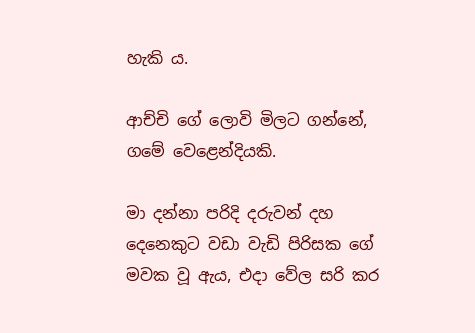හැකි ය.

ආච්චි ගේ ලොවි මිලට ගන්නේ, ගමේ වෙළෙන්දියකි.

මා දන්නා පරිදි දරුවන් දහ දෙනෙකුට වඩා වැඩි පිරිසක ගේ මවක වූ ඇය, එදා වේල සරි කර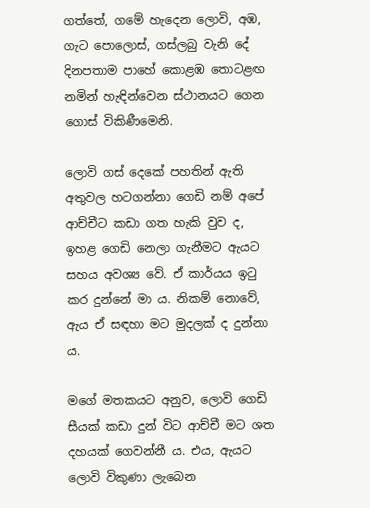ගත්තේ, ගමේ හැදෙන ලොවි, අඹ, ගැට පොලොස්, ගස්ලබු වැනි දේ දිනපතාම පාහේ කොළඹ තොටළඟ නමින් හැඳින්වෙන ස්ථානයට ගෙන ගොස් විකිණීමෙනි.

ලොවි ගස් දෙකේ පහතින් ඇති අතුවල හටගන්නා ගෙඩි නම් අපේ ආච්චීට කඩා ගත හැකි වුව ද, ඉහළ ගෙඩි නෙලා ගැනීමට ඇයට සහය අවශ්‍ය වේ. ඒ කාර්යය ඉටු කර දුන්නේ මා ය. නිකම් නොවේ, ඇය ඒ සඳහා මට මුදලක් ද දුන්නා ය.

මගේ මතකයට අනුව, ලොවි ගෙඩි සීයක් කඩා දුන් විට ආච්චී මට ශත දහයක් ගෙවන්නී ය. එය, ඇයට ලොවි විකුණා ලැබෙන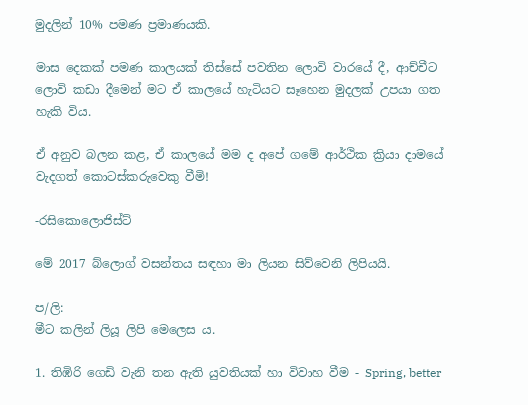මුදලින් 10% පමණ ප්‍රමාණයකි.

මාස දෙකක් පමණ කාලයක් තිස්සේ පවතින ලොවි වාරයේ දී, ආච්චීට ලොවි කඩා දීමෙන් මට ඒ කාලයේ හැටියට සෑහෙන මුදලක් උපයා ගත හැකි විය.

ඒ අනුව බලන කළ, ඒ කාලයේ මම ද අපේ ගමේ ආර්ථික ක්‍රියා දාමයේ වැදගත් කොටස්කරුවෙකු වීමි!

-රසිකොලොජිස්ට්

මේ 2017 බ්ලොග් වසන්තය සඳහා මා ලියන සිව්වෙනි ලිපියයි.

ප/ලි:
මීට කලින් ලියූ ලිපි මෙලෙස ය.

1. තිඹිරි ගෙඩි වැනි තන ඇති යුවතියක් හා විවාහ වීම - Spring, better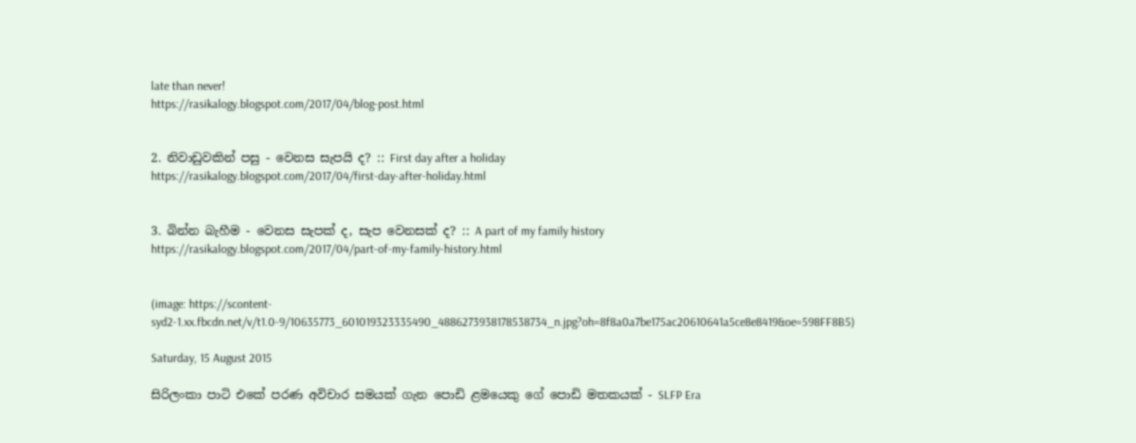late than never!
https://rasikalogy.blogspot.com/2017/04/blog-post.html


2. නිවාඩුවකින් පසු - වෙනස සැපයි ද? :: First day after a holiday
https://rasikalogy.blogspot.com/2017/04/first-day-after-holiday.html


3. බින්න බැහීම - වෙනස සැපක් ද, සැප වෙනසක් ද? :: A part of my family history
https://rasikalogy.blogspot.com/2017/04/part-of-my-family-history.html


(image: https://scontent-syd2-1.xx.fbcdn.net/v/t1.0-9/10635773_601019323335490_4886273938178538734_n.jpg?oh=8f8a0a7be175ac20610641a5ce8e8419&oe=598FF8B5)

Saturday, 15 August 2015

සිරිලංකා පාටි එකේ පරණ අවිචාර සමයක් ගැන පොඩි ළමයෙකු ගේ පොඩි මතකයක් - SLFP Era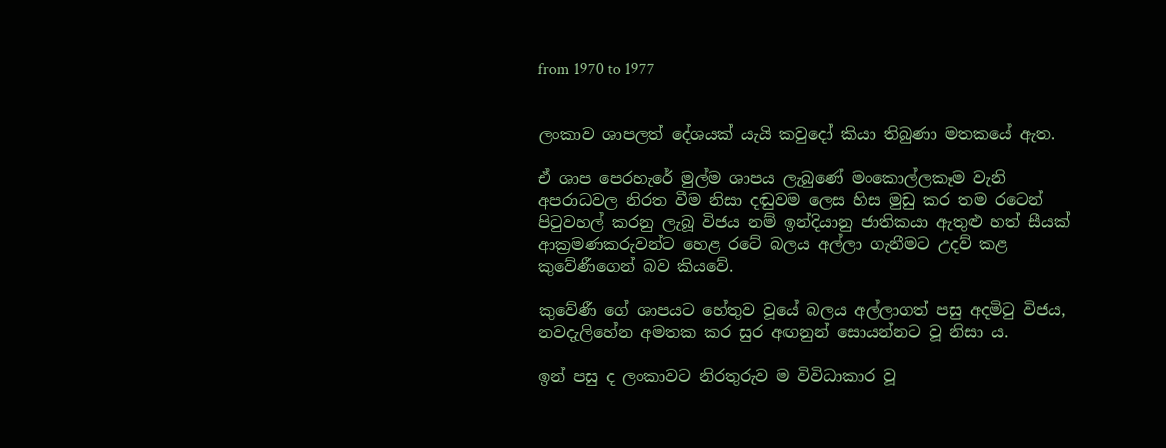from 1970 to 1977


ලංකාව ශාපලත් දේශයක් යැයි කවුදෝ කියා තිබුණා මතකයේ ඇත.

ඒ ශාප පෙරහැරේ මුල්ම ශාපය ලැබුණේ මංකොල්ලකෑම වැනි අපරාධවල නිරත වීම නිසා දඬුවම ලෙස හිස මුඩු කර තම රටෙන් පිටුවහල් කරනු ලැබූ විජය නම් ඉන්දියානු ජාතිකයා ඇතුළු හත් සීයක් ආක්‍රමණකරුවන්ට හෙළ රටේ බලය අල්ලා ගැනීමට උදව් කළ කුවේණීගෙන් බව කියවේ.

කුවේණී ගේ ශාපයට හේතුව වූයේ බලය අල්ලාගත් පසු අදමිටු විජය, නවදැලිහේන අමතක කර සුර අඟනුන් සොයන්නට වූ නිසා ය.

ඉන් පසු ද ලංකාවට නිරතුරුව ම විවිධාකාර වූ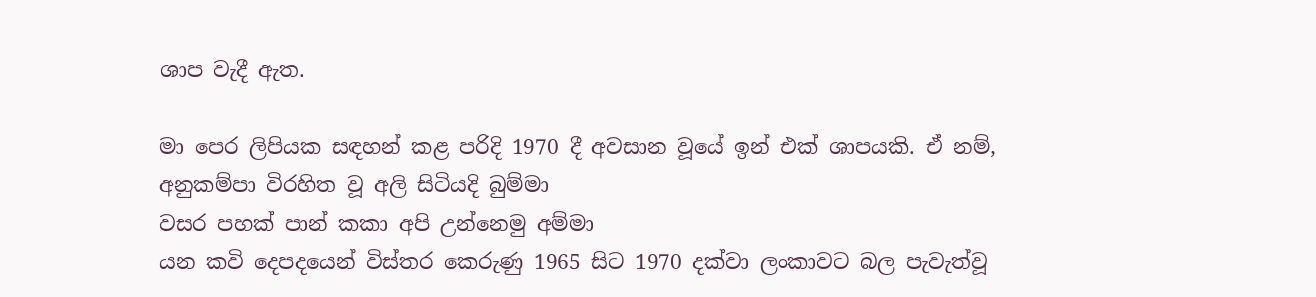ශාප වැදී ඇත.

මා පෙර ලිපියක සඳහන් කළ පරිදි 1970 දී අවසාන වූයේ ඉන් එක් ශාපයකි. ඒ නම්,
අනුකම්පා විරහිත වූ අලි සිටියදි බුම්මා
වසර පහක් පාන් කකා අපි උන්නෙමු අම්මා
යන කවි දෙපදයෙන් විස්තර කෙරුණු 1965 සිට 1970 දක්වා ලංකාවට බල පැවැත්වූ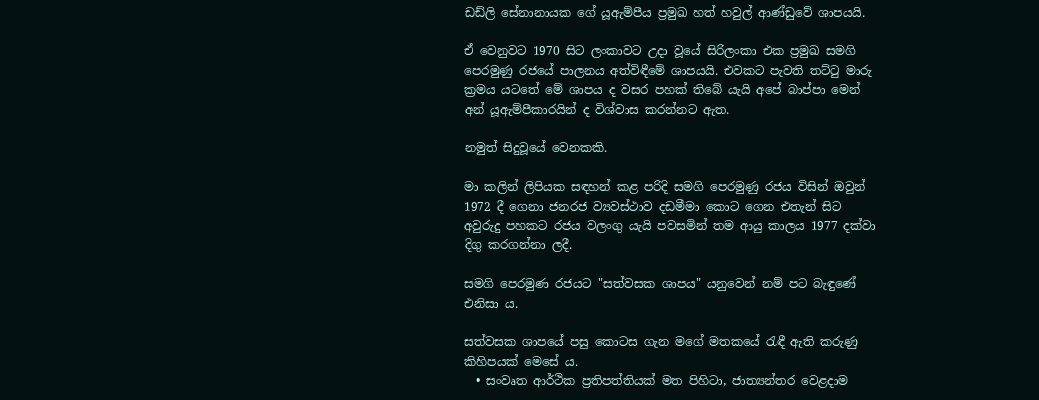ඩඩ්ලි සේනානායක ගේ යූඇම්පීය ප්‍රමුඛ හත් හවුල් ආණ්ඩුවේ ශාපයයි.

ඒ වෙනුවට 1970 සිට ලංකාවට උදා වූයේ සිරිලංකා එක ප්‍රමුඛ සමගි පෙරමුණු රජයේ පාලනය අත්විඳීමේ ශාපයයි. එවකට පැවති තට්ටු මාරු ක්‍රමය යටතේ මේ ශාපය ද වසර පහක් තිබේ යැයි අපේ බාප්පා මෙන් අන් යූඇම්පීකාරයින් ද විශ්වාස කරන්නට ඇත.

නමුත් සිදුවූයේ වෙනකකි.

මා කලින් ලිපියක සඳහන් කළ පරිදි සමගි පෙරමුණු රජය විසින් ඔවුන් 1972 දී ගෙනා ජනරජ ව්‍යවස්ථාව දඩමීමා කොට ගෙන එතැන් සිට අවුරුදු පහකට රජය වලංගු යැයි පවසමින් තම ආයු කාලය 1977 දක්වා දිගු කරගන්නා ලදී.

සමගි පෙරමුණ රජයට "සත්වසක ශාපය" යනුවෙන් නම් පට බැඳුණේ එනිසා ය.

සත්වසක ශාපයේ පසු කොටස ගැන මගේ මතකයේ රැඳී ඇති කරුණු කිහිපයක් මෙසේ ය.
  • සංවෘත ආර්ථික ප්‍රතිපත්තියක් මත පිහිටා, ජාත්‍යන්තර වෙළදාම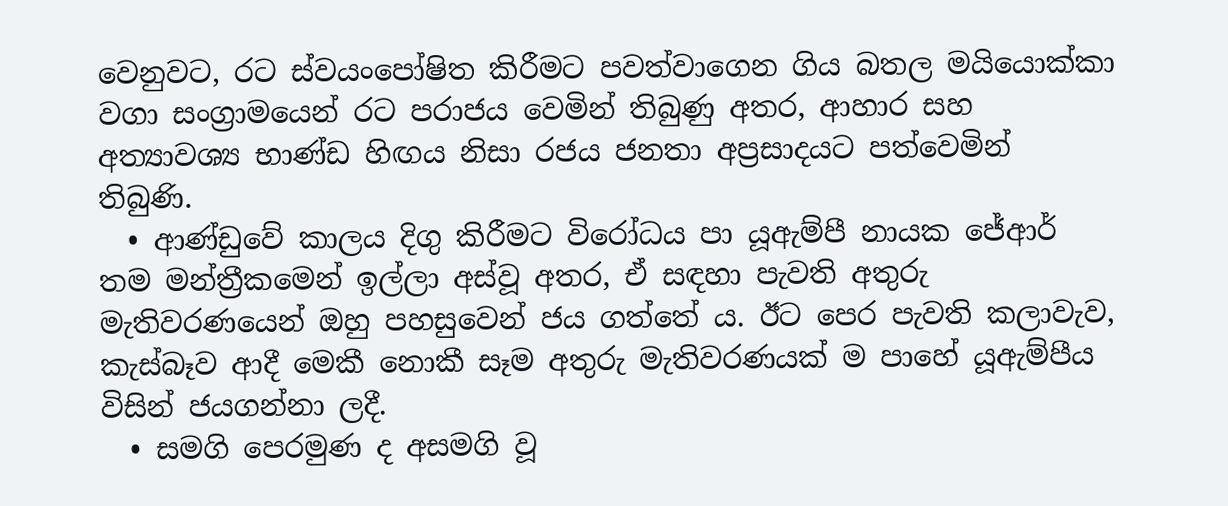වෙනුවට, රට ස්වයංපෝෂිත කිරීමට පවත්වාගෙන ගිය බතල මයියොක්කා වගා සංග්‍රාමයෙන් රට පරාජය වෙමින් තිබුණු අතර, ආහාර සහ අත්‍යාවශ්‍ය භාණ්ඩ හිඟය නිසා රජය ජනතා අප්‍රසාදයට පත්වෙමින් තිබුණි.
  • ආණ්ඩුවේ කාලය දිගු කිරීමට විරෝධය පා යූඇම්පී නායක ජේආර් තම මන්ත්‍රීකමෙන් ඉල්ලා අස්වූ අතර, ඒ සඳහා පැවති අතුරු මැතිවරණයෙන් ඔහු පහසුවෙන් ජය ගත්තේ ය. ඊට පෙර පැවති කලාවැව, කැස්බෑව ආදී මෙකී නොකී සෑම අතුරු මැතිවරණයක් ම පාහේ යූඇම්පීය විසින් ජයගන්නා ලදී.
  • සමගි පෙරමුණ ද අසමගි වූ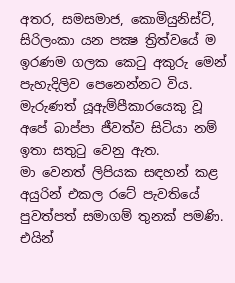අතර, සමසමාජ, කොමියුනිස්ට්, සිරිලංකා යන පක්‍ෂ ත්‍රිත්වයේ ම ඉරණම ගලක කෙටු අකුරු මෙන් පැහැදිලිව පෙනෙන්නට විය. මැරුණත් යූඇම්පීකාරයෙකු වූ අපේ බාප්පා ජීවත්ව සිටියා නම් ඉතා සතුටු වෙනු ඇත.
මා වෙනත් ලිපියක සඳහන් කළ අයුරින් එකල රටේ පැවතියේ පුවත්පත් සමාගම් තුනක් පමණි. එයින්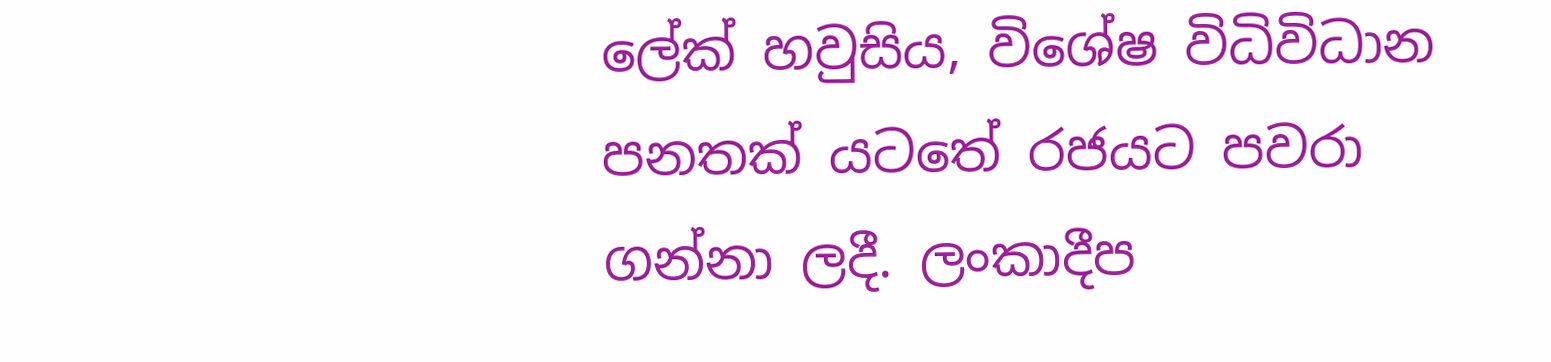ලේක් හවුසිය, විශේෂ විධිවිධාන පනතක් යටතේ රජයට පවරා ගන්නා ලදී. ලංකාදීප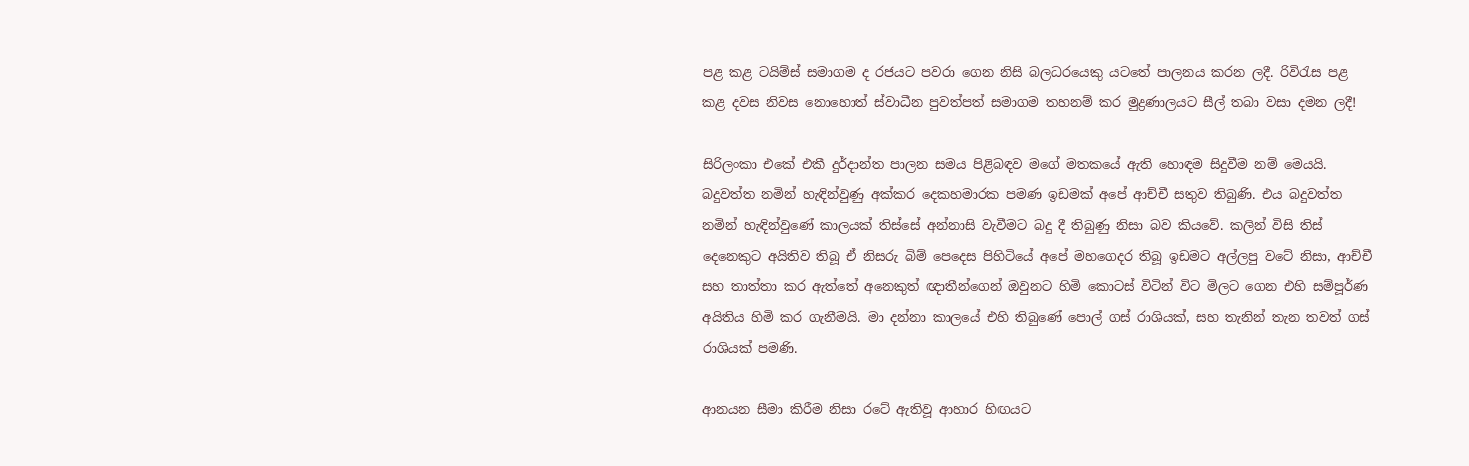පළ කළ ටයිම්ස් සමාගම ද රජයට පවරා ගෙන නිසි බලධරයෙකු යටතේ පාලනය කරන ලදී. රිවිරැස පළ කළ දවස නිවස නොහොත් ස්වාධීන පුවත්පත් සමාගම තහනම් කර මුද්‍රණාලයට සීල් තබා වසා දමන ලදී!

සිරිලංකා එකේ එකී දුර්දාන්ත පාලන සමය පිළිබඳව මගේ මතකයේ ඇති හොඳම සිදුවීම නම් මෙයයි.
බදුවත්ත නමින් හැඳින්වුණු අක්කර දෙකහමාරක පමණ ඉඩමක් අපේ ආච්චී සතුව තිබුණි. එය බදුවත්ත නමින් හැඳින්වුණේ කාලයක් තිස්සේ අන්නාසි වැවීමට බදු දී තිබුණු නිසා බව කියවේ. කලින් විසි තිස් දෙනෙකුට අයිතිව තිබූ ඒ නිසරු බිම් පෙදෙස පිහිටියේ අපේ මහගෙදර තිබූ ඉඩමට අල්ලපු වටේ නිසා, ආච්චී සහ තාත්තා කර ඇත්තේ අනෙකුත් ඥාතීන්ගෙන් ඔවුනට හිමි කොටස් විටින් විට මිලට ගෙන එහි සම්පූර්ණ අයිතිය හිමි කර ගැනීමයි. මා දන්නා කාලයේ එහි තිබුණේ පොල් ගස් රාශියක්, සහ තැනින් තැන තවත් ගස් රාශියක් පමණි.

ආනයන සීමා කිරීම නිසා රටේ ඇතිවූ ආහාර හිඟයට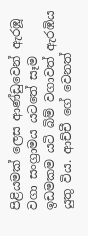පිළියමක් ලෙස ආණ්ඩුවෙන් ඇරඹූ වගා සංග්‍රාමය යටතේ සෑම ඉඩමකම යටි බිම් වගාවත් ඇරඹිය යුතු විය. ආච්චී ගේ වෙනත්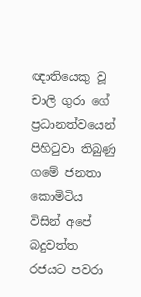ඥාතියෙකු වූ චාලි ගුරා ගේ ප්‍රධානත්වයෙන් පිහිටුවා තිබුණු ගමේ ජනතා කොමිටිය විසින් අපේ බදුවත්ත රජයට පවරා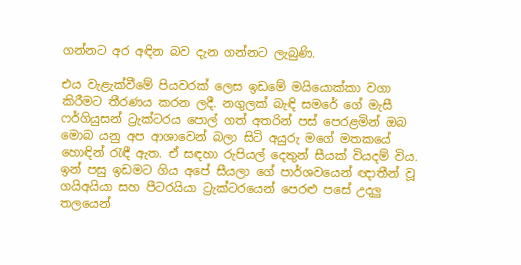ගන්නට අර අඳින බව දැන ගන්නට ලැබුණි.

එය වැළැක්වීමේ පියවරක් ලෙස ඉඩමේ මයියොක්කා වගා කිරීමට තීරණය කරන ලදී. නගුලක් බැඳි සමරේ ගේ මැසී ෆර්ගියුසන් ට්‍රැක්ටරය පොල් ගත් අතරින් පස් පෙරළමින් ඔබ මොබ යනු අප ආශාවෙන් බලා සිටි අයුරු මගේ මතකයේ හොඳින් රැඳී ඇත. ඒ සඳහා රුපියල් දෙතුන් සීයක් වියදම් විය. ඉන් පසු ඉඩමට ගිය අපේ සීයලා ගේ පාර්ශවයෙන් ඥාතීන් වූ ගයිඅයියා සහ පීටරයියා ට්‍රැක්ටරයෙන් පෙරළු පසේ උදලු තලයෙන්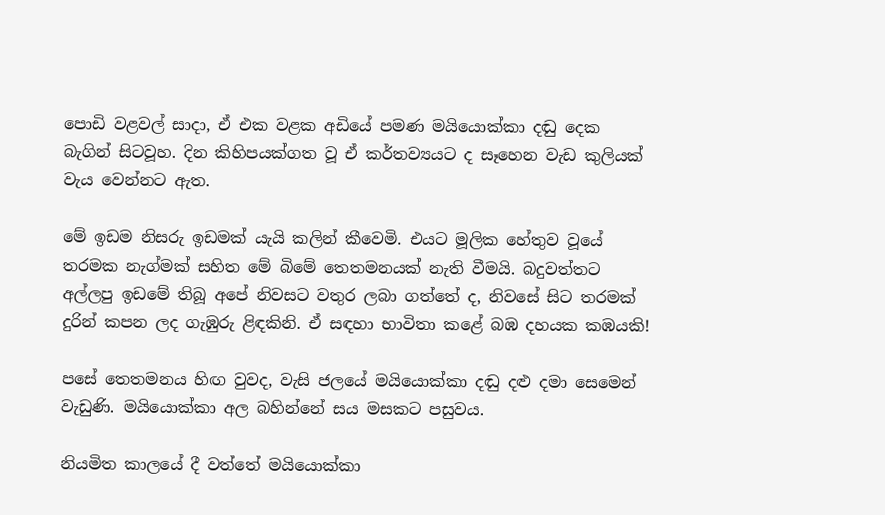පොඩි වළවල් සාදා, ඒ එක වළක අඩියේ පමණ මයියොක්කා දඬු දෙක බැගින් සිටවූහ. දින කිහිපයක්ගත වූ ඒ කර්තව්‍යයට ද සෑහෙන වැඩ කුලියක් වැය වෙන්නට ඇත.

මේ ඉඩම නිසරු ඉඩමක් යැයි කලින් කීවෙමි. එයට මූලික හේතුව වූයේ තරමක නැග්මක් සහිත මේ බිමේ තෙතමනයක් නැති වීමයි. බදුවත්තට අල්ලපු ඉඩමේ තිබූ අපේ නිවසට වතුර ලබා ගත්තේ ද, නිවසේ සිට තරමක් දුරින් කපන ලද ගැඹුරු ළිඳකිනි. ඒ සඳහා භාවිතා කළේ බඹ දහයක කඹයකි!

පසේ තෙතමනය හිඟ වුවද, වැසි ජලයේ මයියොක්කා දඬු දළු දමා සෙමෙන් වැඩුණි. මයියොක්කා අල බහින්නේ සය මසකට පසුවය.

නියමිත කාලයේ දී වත්තේ මයියොක්කා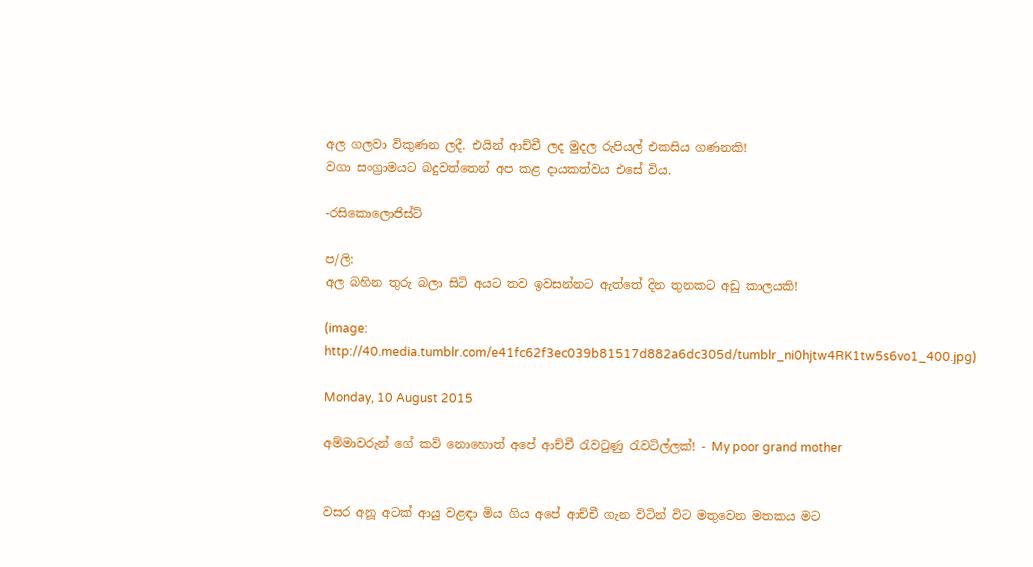අල ගලවා විකුණන ලදී. එයින් ආච්චී ලද මුදල රුපියල් එකසිය ගණනකි!
වගා සංග්‍රාමයට බදුවත්තෙන් අප කළ දායකත්වය එසේ විය.

-රසිකොලොජිස්ට්

ප/ලි:
අල බහින තුරු බලා සිටි අයට තව ඉවසන්නට ඇත්තේ දින තුනකට අඩු කාලයකි!

(image: http://40.media.tumblr.com/e41fc62f3ec039b81517d882a6dc305d/tumblr_ni0hjtw4RK1tw5s6vo1_400.jpg)

Monday, 10 August 2015

අම්මාවරුන් ගේ කවි නොහොත් අපේ ආච්චී රැවටුණු රැවටිල්ලක්! - My poor grand mother


වසර අනූ අටක් ආයු වළඳා මිය ගිය අපේ ආච්චී ගැන විටින් විට මතුවෙන මතකය මට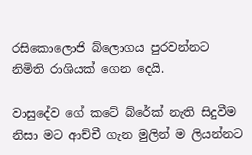රසිකොලොජි බ්ලොගය පුරවන්නට නිමිති රාශියක් ගෙන දෙයි.

වාසුදේව ගේ කටේ බ්රේක් නැති සිදුවීම නිසා මට ආච්චී ගැන මුලින් ම ලියන්නට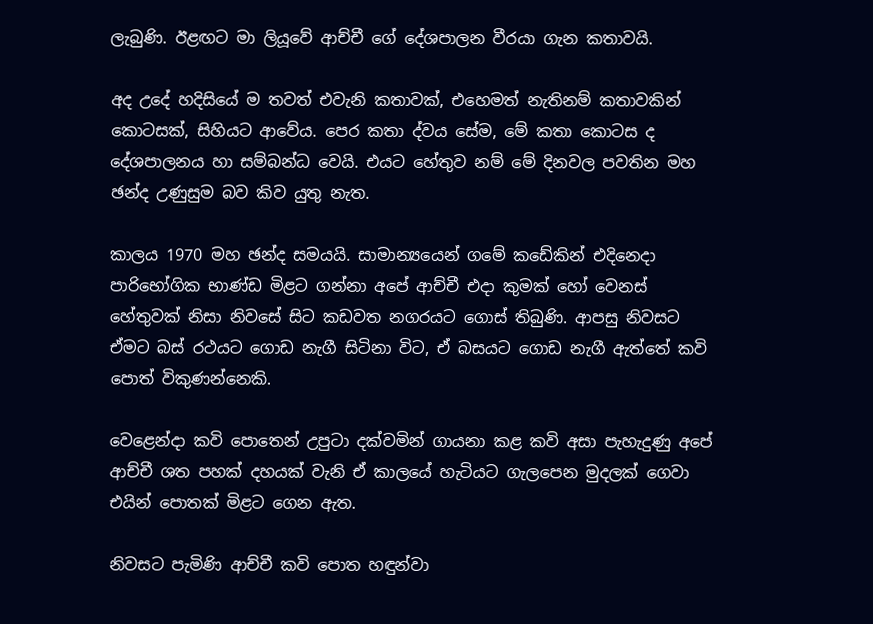ලැබුණි. ඊළඟට මා ලියූවේ ආච්චී ගේ දේශපාලන වීරයා ගැන කතාවයි.

අද උදේ හදිසියේ ම තවත් එවැනි කතාවක්, එහෙමත් නැතිනම් කතාවකින් කොටසක්, සිහියට ආවේය. පෙර කතා ද්වය සේම, මේ කතා කොටස ද දේශපාලනය හා සම්බන්ධ වෙයි. එයට හේතුව නම් මේ දිනවල පවතින මහ ඡන්ද උණුසුම බව කිව යුතු නැත.

කාලය 1970 මහ ඡන්ද සමයයි. සාමාන්‍යයෙන් ගමේ කඩේකින් එදිනෙදා පාරිභෝගික භාණ්ඩ මිළට ගන්නා අපේ ආච්චී එදා කුමක් හෝ වෙනස් හේතුවක් නිසා නිවසේ සිට කඩවත නගරයට ගොස් තිබුණි. ආපසු නිවසට ඒමට බස් රථයට ගොඩ නැගී සිටිනා විට, ඒ බසයට ගොඩ නැගී ඇත්තේ කවි පොත් විකුණන්නෙකි.

වෙළෙන්දා කවි පොතෙන් උපුටා දක්වමින් ගායනා කළ කවි අසා පැහැදුණු අපේ ආච්චී ශත පහක් දහයක් වැනි ඒ කාලයේ හැටියට ගැලපෙන මුදලක් ගෙවා එයින් පොතක් මිළට ගෙන ඇත.

නිවසට පැමිණි ආච්චී කවි පොත හඳුන්වා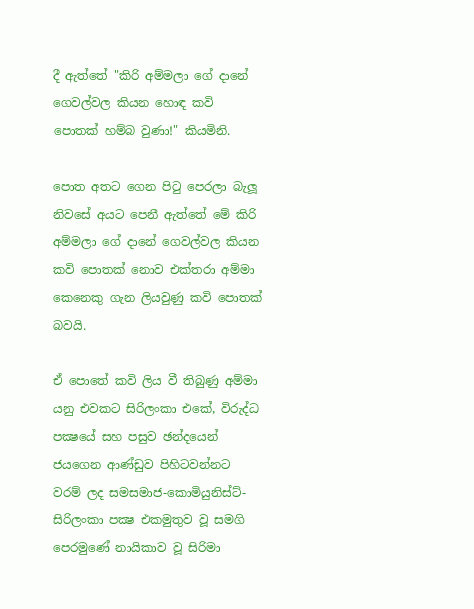දී ඇත්තේ "කිරි අම්මලා ගේ දානේ ගෙවල්වල කියන හොඳ කවි පොතක් හම්බ වුණා!" කියමිනි.

පොත අතට ගෙන පිටු පෙරලා බැලූ නිවසේ අයට පෙනී ඇත්තේ මේ කිරි අම්මලා ගේ දානේ ගෙවල්වල කියන කවි පොතක් නොව එක්තරා අම්මා කෙනෙකු ගැන ලියවුණු කවි පොතක් බවයි.

ඒ පොතේ කවි ලිය වී තිබුණු අම්මා යනු එවකට සිරිලංකා එකේ, විරුද්ධ පක්‍ෂයේ සහ පසුව ඡන්දයෙන් ජයගෙන ආණ්ඩුව පිහිටවන්නට වරම් ලද සමසමාජ-කොමියුනිස්ට්-සිරිලංකා පක්‍ෂ එකමුතුව වූ සමගි පෙරමුණේ නායිකාව වූ සිරිමා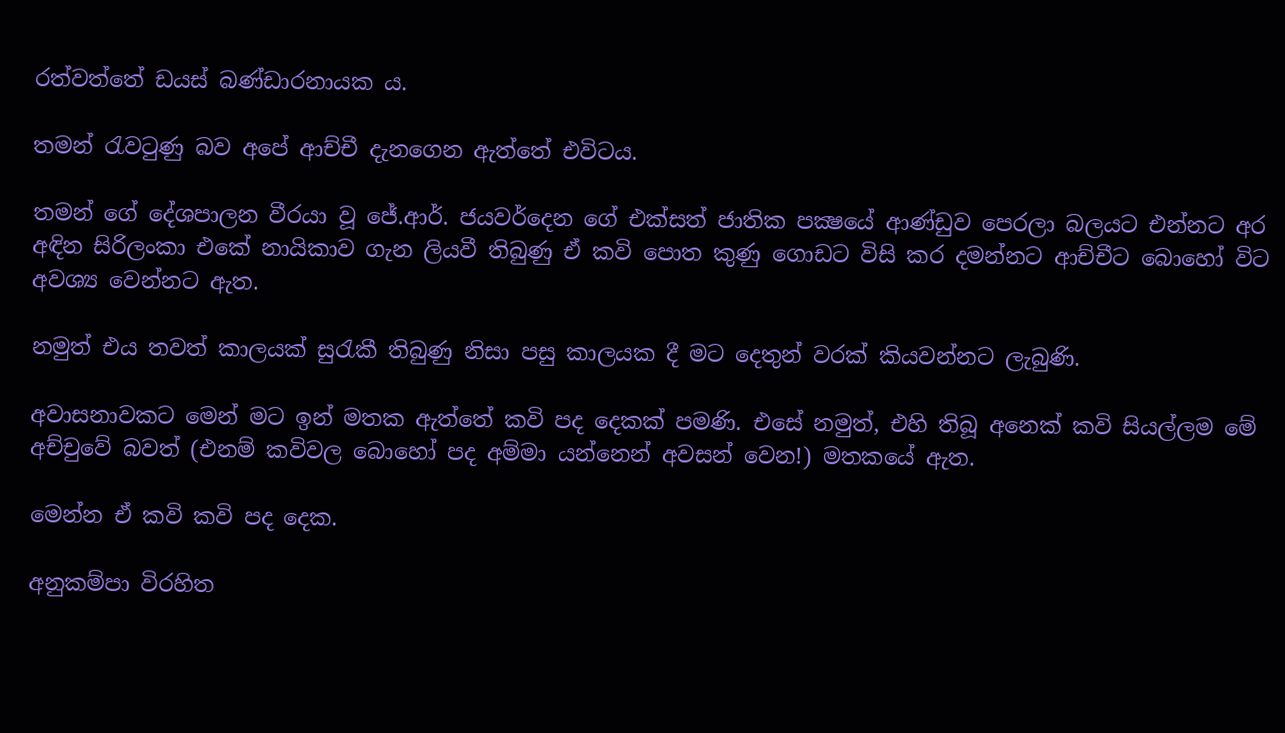රත්වත්තේ ඩයස් බණ්ඩාරනායක ය.

තමන් රැවටුණු බව අපේ ආච්චී දැනගෙන ඇත්තේ එවිටය.

තමන් ගේ දේශපාලන වීරයා වූ ජේ.ආර්. ජයවර්දෙන ගේ එක්සත් ජාතික පක්‍ෂයේ ආණ්ඩුව පෙරලා බලයට එන්නට අර අඳින සිරිලංකා එකේ නායිකාව ගැන ලියවී තිබුණු ඒ කවි පොත කුණු ගොඩට විසි කර දමන්නට ආච්චීට බොහෝ විට අවශ්‍ය වෙන්නට ඇත.

නමුත් එය තවත් කාලයක් සුරැකී තිබුණු නිසා පසු කාලයක දී මට දෙතුන් වරක් කියවන්නට ලැබුණි.

අවාසනාවකට මෙන් මට ඉන් මතක ඇත්තේ කවි පද දෙකක් පමණි. එසේ නමුත්, එහි තිබූ අනෙක් කවි සියල්ලම මේ අච්චුවේ බවත් (එනම් කවිවල බොහෝ පද අම්මා යන්නෙන් අවසන් වෙන!) මතකයේ ඇත.

මෙන්න ඒ කවි කවි පද දෙක.

අනුකම්පා විරහිත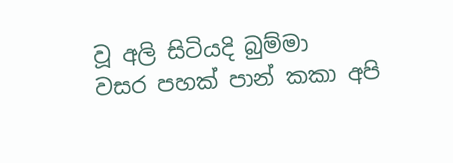වූ අලි සිටියදි බුම්මා
වසර පහක් පාන් කකා අපි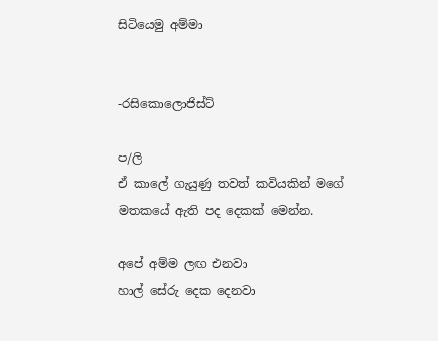සිටියෙමු අම්මා


-රසිකොලොජිස්ට්

ප/ලි
ඒ කාලේ ගැයුණු තවත් කවියකින් මගේ මතකයේ ඇති පද දෙකක් මෙන්න.

අපේ අම්ම ලඟ එනවා
හාල් සේරු දෙක දෙනවා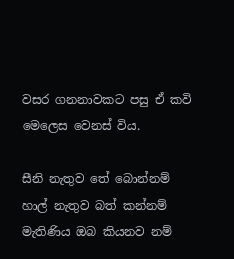වසර ගනනාවකට පසු ඒ කවි මෙලෙස වෙනස් විය.

සීනි නැතුව තේ බොන්නම්
හාල් නැතුව බත් කන්නම්
මැතිණිය ඔබ කියනව නම්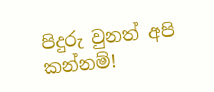පිදුරු වුනත් අපි කන්නම්!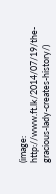(image: http://www.ft.lk/2014/07/19/the-gracious-lady-creates-history/)